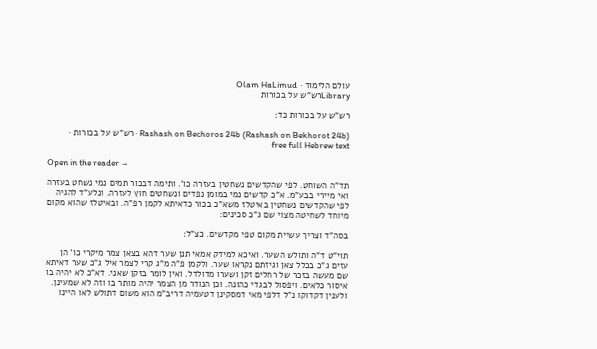עולם הלימוד · Olam HaLimud
Libraryרש"ש על בכורות

רש"ש על בכורות כד:

Rashash on Bechoros 24b (Rashash on Bekhorot 24b) · רש"ש על בכורות · free full Hebrew text

Open in the reader →

תד"ה השוחט. לפי שהקדשים נשחטין בעזרה כו'. ותימה דבכור תמים נמי נשחט בעזרה ואי מיירי בבע"מ. א"כ קדשים נמי במומן נפדים ונשחטים חוץ לעזרה. ונלע"ד להגיה לפי שהקדשים נשחטין באיטלז משא"כ בכור כדאיתא לקמן רפ"ה. ובאיטלז שהוא מקום מיוחד לשחיטה מצוי שם ג"כ סכינים:

בסה"ד וצריך עשיית מקום טפי מקדשים. כצ"ל:

תוי"ט ד"ה ותולש השער. ואיכא למידק אמאי תנן שער דהא בצאן צמר מיקרי כו' הן עזים ג"כ בכלל צאן וגיזתם נקראו שער. ולקמן פ"ה מ"ג קרי לצמר איל ג"כ שער דאיתא שם מעשה בזכר של רחלים זקן ושערו מדולדל. ואין לומר בזקן שאני. דא"כ לא יהיה בו איסור כלאים. ויפסול לבגדי כהונה. וכן הנודר מן הצמר יהיה מותר בו וזה לא שמעינן. ולענין דקדוקו נ"ל דלפי מאי דמסקינן דטעמיה דריב"מ הוא משום דתולש לאו היינו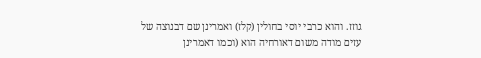גוזז. והוא כרבי יוסי בחולין (קלז) ואמרינן שם דבנוצה של עזים מודה משום דאורחיה הוא (וכמו דאמרינן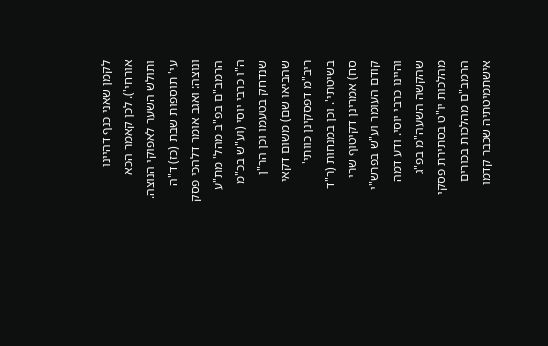לקמן שאני כנף דהיינו אורחי'). לכן קאמר הכא ותולש השער לאפוקי הנוצה. עי' תוספות שבת (כז) ד"ה ונוצה: ואגב אומר דלהכי פסק הרמב"ם בפ"ב מהל' מת"ע ה"ו כרבי יוסי (וע"ש בכ"מ שנדחק בטעמו וכן הר"ן שהביאו שם) משום דקאי ריב"מ דפסקינן כוותי' בשיטתי'. וכן במנחות (ר"ד סח) אמרינן דקיטוף שרי קודם העומר וע"ש בפרש"י והיינו כרבי יוסי. ודע דמה שהקשה השעה"מ בפ"ג מהלכות יו"ט בסתירת פסקי הרמב"ם מהלכות בכורים אישתמיטתיה שכבר קדמו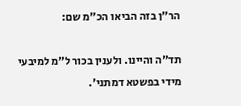הר"ן בזה הביאו הכ"מ שם:

תד"ה והיינו. ולענין בכור ל"מ למיבעי מידי בפשטא דמתני'.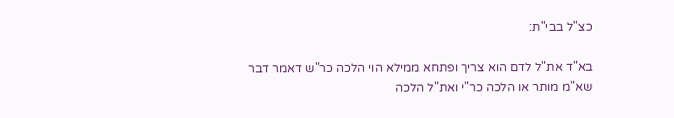כצ"ל בבי"ת:

בא"ד את"ל לדם הוא צריך ופתחא ממילא הוי הלכה כר"ש דאמר דבר שא"מ מותר או הלכה כר"י ואת"ל הלכה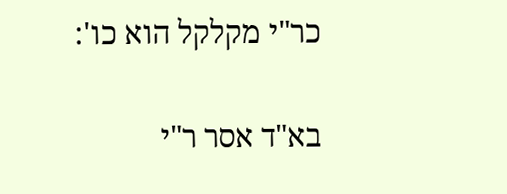כר"י מקלקל הוא כו':

בא"ד אסר ר"י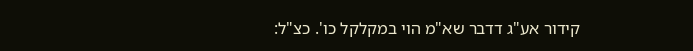קידור אע"ג דדבר שא"מ הוי במקלקל כו'. כצ"ל: